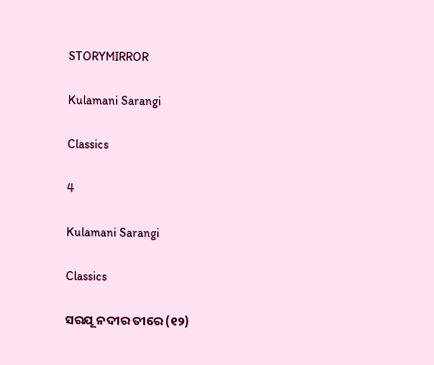STORYMIRROR

Kulamani Sarangi

Classics

4

Kulamani Sarangi

Classics

ସରଯୂ ନଦୀର ତୀରେ (୧୨)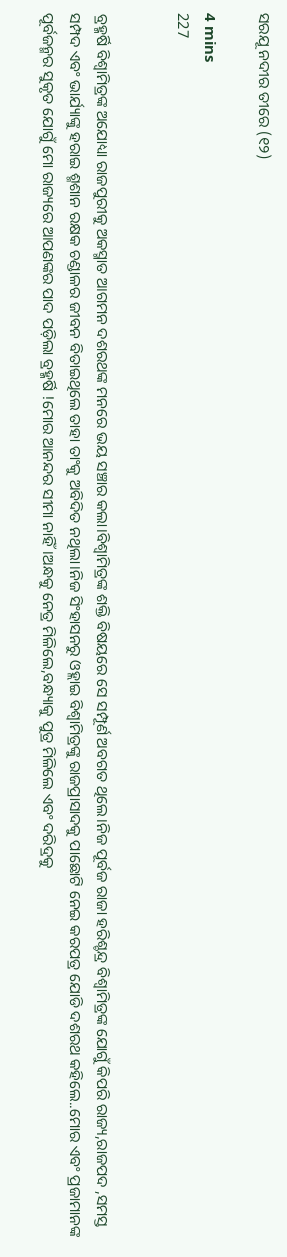ସରଯୂ ନଦୀର ତୀରେ (୧୨)

4 mins
227


ବ୍ରହ୍ମର୍ଷି ବିଶ୍ଵାମିତ୍ରଙ୍କ ଅଯୋଧ୍ୟା ରାଜପୁରୀକୁ ଅକସ୍ମାତ ଆଗମନ ଦଶରଥଙ୍କ ମନରେ ଭୟ ସଞ୍ଚାର କଲା।ବିଶ୍ଵାମିତ୍ରଙ୍କ ଶକ୍ତି ବିଷୟରେ ସେ ସମ୍ପୂର୍ଣ ଅବଗତ ଥିଲେ।ନିଜ ପୂର୍ବଜ ରାଜା ହରିଶ୍ଚନ୍ଦ୍ର ବିଶ୍ଵାମିତ୍ରଙ୍କ ଯୋଗୁଁ କିପରି ରାଜ୍ୟ,ରାଜପଦ ,ସମସ୍ତ ସମ୍ପଦ ଏବଂ ଭାର୍ଯ୍ୟାଙ୍କୁ ହରାଇ ଶ୍ମଶାନ ରକ୍ଷକ ଚଣ୍ଡାଳର ଜୀବନ ବିତାଇଥିଲେ ତାହା ତାଂକୁ ଅବିଦିତ ନଥିଲା।ନିଜ ସିଂହାସନରୁ ଓହ୍ଲାଇ ବିଶ୍ଵାମିତ୍ରଙ୍କୁ ରାଜପ୍ରାସାଦକୁ ପାଛୋଟି ନେଇ କରପତ୍ର ଯୋଡି ଦଶରଥ କହିଲେ..ମୋର ଏବଂ ପ୍ରଜାମାନଙ୍କ ପୂର୍ବଜନ୍ମର ସୁକୃତ ଯୋଗୁଁ ମୋ ରାଜ୍ୟରେ ଆପଣଙ୍କର ପାଦ ପଡ଼ିଲା ବ୍ରହ୍ମର୍ଷି !ମୋର ଆନନ୍ଦର ସୀମା ନାହିଁ।ଅନ୍ଧକୁ ନେତ୍ର ମିଳିଲେ,ବନ୍ଧ୍ୟାକୁ ପୁତ୍ର ମିଳିଲେ ଏବଂ ଦରିଦ୍ରକୁ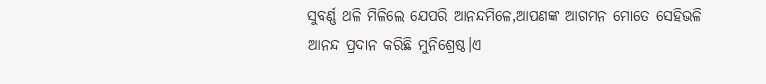ସୁବର୍ଣ୍ଣ ଥଳି ମିଳିଲେ ଯେପରି ଆନନ୍ଦମିଳେ,ଆପଣଙ୍କ ଆଗମନ ମୋତେ ସେହିଭଳି ଆନନ୍ଦ ପ୍ରଦାନ କରିଛି ମୁନିଶ୍ରେଷ୍ଠ।ଏ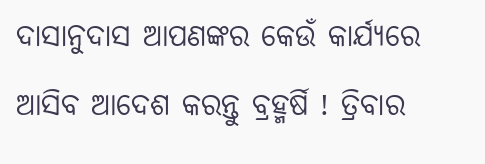ଦାସାନୁଦାସ ଆପଣଙ୍କର କେଉଁ କାର୍ଯ୍ୟରେ ଆସିବ ଆଦେଶ କରନ୍ତୁ ବ୍ରହ୍ମର୍ଷି ! ତ୍ରିବାର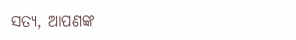ସତ୍ୟ, ଆପଣଙ୍କ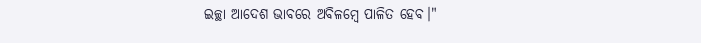ଇଚ୍ଛା ଆଦେଶ ଭାବରେ ଅବିଳମ୍ବେ ପାଳିତ ହେବ।"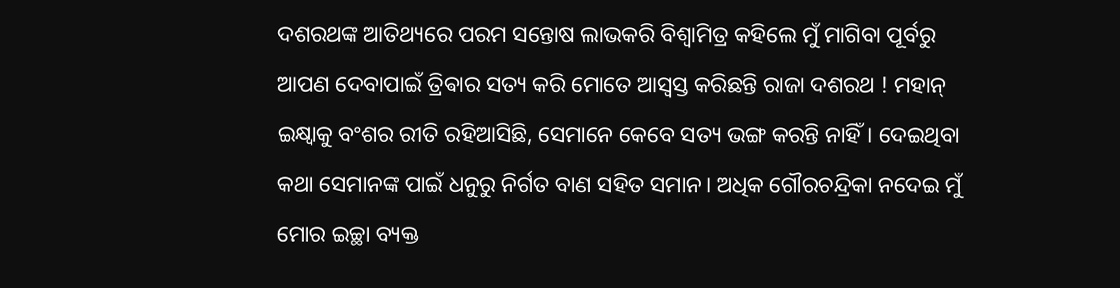ଦଶରଥଙ୍କ ଆତିଥ୍ୟରେ ପରମ ସନ୍ତୋଷ ଲାଭକରି ବିଶ୍ଵାମିତ୍ର କହିଲେ ମୁଁ ମାଗିବା ପୂର୍ବରୁ ଆପଣ ଦେବାପାଇଁ ତ୍ରିଵାର ସତ୍ୟ କରି ମୋତେ ଆସ୍ବସ୍ତ କରିଛନ୍ତି ରାଜା ଦଶରଥ ! ମହାନ୍ ଇକ୍ଷ୍ବାକୁ ବଂଶର ରୀତି ରହିଆସିଛି, ସେମାନେ କେବେ ସତ୍ୟ ଭଙ୍ଗ କରନ୍ତି ନାହିଁ। ଦେଇଥିବା କଥା ସେମାନଙ୍କ ପାଇଁ ଧନୁରୁ ନିର୍ଗତ ବାଣ ସହିତ ସମାନ। ଅଧିକ ଗୌରଚନ୍ଦ୍ରିକା ନଦେଇ ମୁଁ ମୋର ଇଚ୍ଛା ବ୍ୟକ୍ତ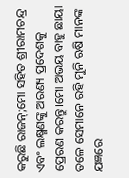କରୁଛି ରାଜନ୍;ମୋ ସହିତ ଶ୍ରୀରାମଚନ୍ଦ୍ର ଏବଂ ଲକ୍ଷ୍ମଣଙ୍କୁ ଅରଣ୍ୟ ପ୍ରଦେଶକୁ ପ୍ରେରଣ କରନ୍ତୁ।ମୋ ଅଭୟ ବାହୁ ଛାୟା ତଳେ ସେମାନେ ରହି ମୁନି ଋଷି ମାନଙ୍କ ଯଜ୍ଞରେ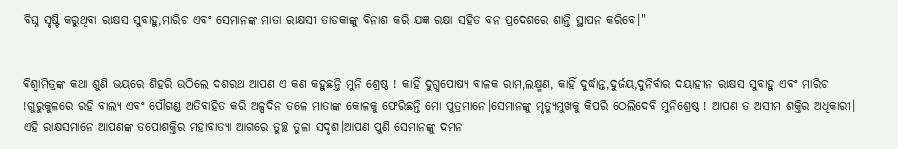ବିଘ୍ନ ସୃଷ୍ଟି କରୁଥିବା ରାକ୍ଷସ ସୁବାହୁ,ମାରିଚ ଏବଂ ସେମାନଙ୍କ ମାତା ରାକ୍ଷସୀ ତାଡକାଙ୍କୁ ବିନାଶ କରି ଯଜ୍ଞ ରକ୍ଷା ସହିତ ବନ ପ୍ରଦେଶରେ ଶାନ୍ତି ସ୍ଥାପନ କରିବେ।"


ଵିଶ୍ବାମିତ୍ରଙ୍କ କଥା ଶୁଣି ଭୟରେ ଶିହରି ଉଠିଲେ ଦଶରଥ ଆପଣ ଏ କଣ କହୁଛନ୍ତି ମୁନି ଶ୍ରେଷ୍ଠ ! କାହିଁ ଦୁଗ୍ଧପୋଷ୍ୟ ବାଳକ ରାମ,ଲକ୍ଷ୍ମଣ, କାହିଁ ଦୁର୍ଦ୍ଧାନ୍ତ,ଦୁର୍ଜୟ,ଦୁନିର୍ବାର ଦୟାହୀନ ରାକ୍ଷସ ସୁବାହୁ ଏବଂ ମାରିଚ !ଗୁରୁକୁଳରେ ରହି ବାଲ୍ୟ ଏବଂ ପୌଗଣ୍ଡ ଅତିବାହିତ କରି ଅଳ୍ପଦିନ ତଳେ ମାତାଙ୍କ କୋଳକୁ ଫେରିଛନ୍ତି ମୋ ପୁତ୍ରମାନେ।ସେମାନଙ୍କୁ ମୃତ୍ୟୁମୁଖକୁ କିପରି ଠେଲିଦେବି ମୁନିଶ୍ରେଷ୍ଠ ! ଆପଣ ତ ଅସୀମ ଶକ୍ତିର ଅଧିକାରୀ। ଏହି ରାକ୍ଷସମାନେ ଆପଣଙ୍କ ତପୋଶକ୍ତିର ମହାବାତ୍ୟା ଆଗରେ ତୁଚ୍ଛ ତୁଳା ସଦୃଶ।ଆପଣ ପୁଣି ସେମାନଙ୍କୁ ଦମନ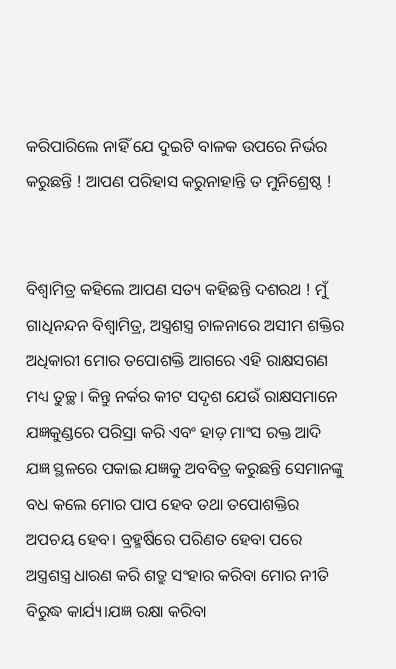କରିପାରିଲେ ନାହିଁ ଯେ ଦୁଇଟି ବାଳକ ଉପରେ ନିର୍ଭର କରୁଛନ୍ତି ! ଆପଣ ପରିହାସ କରୁନାହାନ୍ତି ତ ମୁନିଶ୍ରେଷ୍ଠ !


ବିଶ୍ଵାମିତ୍ର କହିଲେ ଆପଣ ସତ୍ୟ କହିଛନ୍ତି ଦଶରଥ ! ମୁଁ ଗାଧିନନ୍ଦନ ବିଶ୍ଵାମିତ୍ର, ଅସ୍ତ୍ରଶସ୍ତ୍ର ଚାଳନାରେ ଅସୀମ ଶକ୍ତିର ଅଧିକାରୀ ମୋର ତପୋଶକ୍ତି ଆଗରେ ଏହି ରାକ୍ଷସଗଣ ମଧ୍ୟ ତୁଚ୍ଛ। କିନ୍ତୁ ନର୍କର କୀଟ ସଦୃଶ ଯେଉଁ ରାକ୍ଷସମାନେ ଯଜ୍ଞକୁଣ୍ଡରେ ପରିସ୍ରା କରି ଏବଂ ହାଡ଼ ମାଂସ ରକ୍ତ ଆଦି ଯଜ୍ଞ ସ୍ଥଳରେ ପକାଇ ଯଜ୍ଞକୁ ଅବବିତ୍ର କରୁଛନ୍ତି ସେମାନଙ୍କୁ ବଧ କଲେ ମୋର ପାପ ହେବ ତଥା ତପୋଶକ୍ତିର ଅପଚୟ ହେବ। ବ୍ରହ୍ମର୍ଷିରେ ପରିଣତ ହେବା ପରେ ଅସ୍ତ୍ରଶସ୍ତ୍ର ଧାରଣ କରି ଶତ୍ରୁ ସଂହାର କରିବା ମୋର ନୀତି ବିରୁଦ୍ଧ କାର୍ଯ୍ୟ।ଯଜ୍ଞ ରକ୍ଷା କରିବା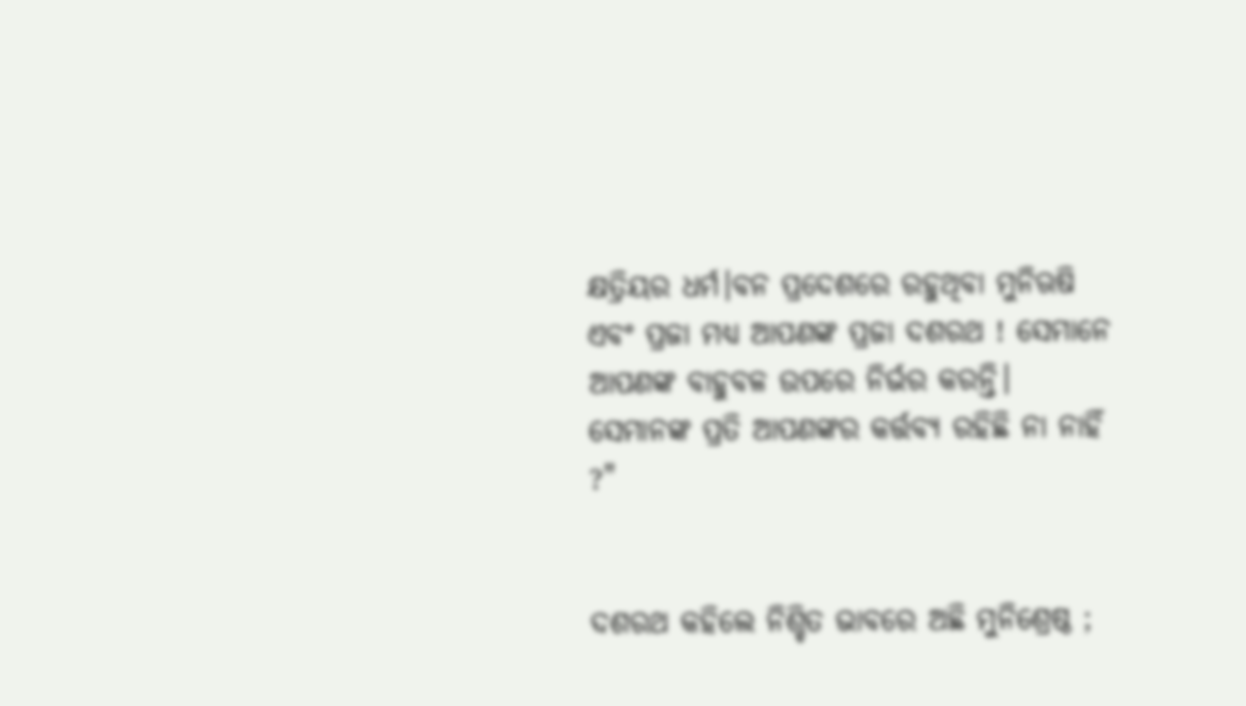କ୍ଷତ୍ରିୟର ଧର୍ମ।ବନ ପ୍ରଦେଶରେ ରହୁଥିବା ମୁନିଋଷି ଏବଂ ପ୍ରଜା ମଧ୍ୟ ଆପଣଙ୍କ ପ୍ରଜା ଦଶରଥ ! ସେମାନେ ଆପଣଙ୍କ ବାହୁବଳ ଉପରେ ନିର୍ଭର କରନ୍ତି। ସେମାନଙ୍କ ପ୍ରତି ଆପଣଙ୍କର କର୍ତ୍ତବ୍ୟ ରହିଛି ନା ନାହିଁ ?"


ଦଶରଥ କହିଲେ ନିଶ୍ଚିତ ଭାବରେ ଅଛି ମୁନିଶ୍ରେଷ୍ଠ ;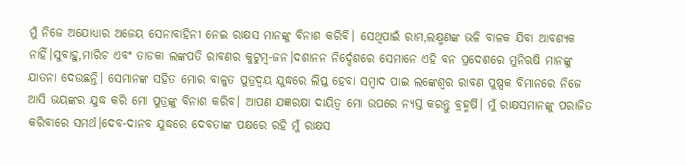ମୁଁ ନିଜେ ଅଯୋଧ୍ୟାର ଅଜେୟ ସେନାବାହିନୀ ନେଇ ରାକ୍ଷସ ମାନଙ୍କୁ ବିନାଶ କରିବି। ସେଥିପାଇଁ ରାମ,ଲକ୍ଷ୍ମଣଙ୍କ ଭଳି ବାଳକ ଯିବା ଆବଶ୍ୟକ ନାହିଁ।ସୁବାହୁ,ମାରିଚ ଏବଂ ତାଡକା ଲଙ୍କପତି ରାବଣର କୁଟୁମ୍ବ-ଜନ।ଦଶାନନ ନିର୍ଦ୍ଦେଶରେ ସେମାନେ ଏହି ବନ ପ୍ରଦେଶରେ ମୁନିଋଷି ମାନଙ୍କୁ ଯାତନା ଦେଉଛନ୍ତି। ସେମାନଙ୍କ ସହିତ ମୋର ବାଳୁତ ପୁତ୍ରଦ୍ବୟ ଯୁଦ୍ଧରେ ଲିପ୍ତ ହେବା ସମ୍ବାଦ ପାଇ ଲଙ୍କେଶ୍ବର ରାବଣ ପୁଷ୍ପକ ବିମାନରେ ନିଜେ ଆସି ଭୟଙ୍କର ଯୁଦ୍ଧ କରି ମୋ ପୁତ୍ରଙ୍କୁ ବିନାଶ କରିବ। ଆପଣ ଯଜ୍ଞରକ୍ଷା ଦାୟିତ୍ଵ ମୋ ଉପରେ ନ୍ୟସ୍ତ କରନ୍ତୁ ବ୍ରହ୍ମର୍ଷି। ମୁଁ ରାକ୍ଷସମାନଙ୍କୁ ପରାଜିତ କରିବାରେ ସମର୍ଥ।ଦେବ-ଦାନବ ଯୁଦ୍ଧରେ ଦେବତାଙ୍କ ପକ୍ଷରେ ରହି ମୁଁ ରାକ୍ଷସ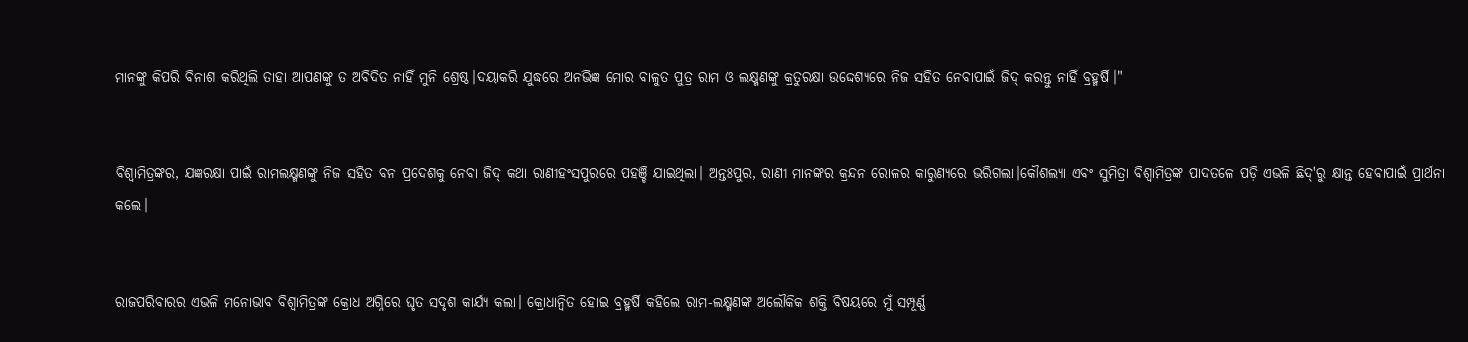ମାନଙ୍କୁ କିପରି ବିନାଶ କରିଥିଲି ତାହା ଆପଣଙ୍କୁ ତ ଅବିଦିତ ନାହିଁ ମୁନି ଶ୍ରେଷ୍ଠ।ଦୟାକରି ଯୁଦ୍ଧରେ ଅନଭିଜ୍ଞ ମୋର ବାଳୁତ ପୁତ୍ର ରାମ ଓ ଲକ୍ଷ୍ମଣଙ୍କୁ କ୍ରତୁରକ୍ଷା ଉଦ୍ଦେଶ୍ୟରେ ନିଜ ସହିତ ନେବାପାଇଁ ଜିଦ୍ କରନ୍ତୁ ନାହିଁ ବ୍ରହ୍ମର୍ଷି।"


ବିଶ୍ଵାମିତ୍ରଙ୍କର, ଯଜ୍ଞରକ୍ଷା ପାଇଁ ରାମଲକ୍ଷ୍ମଣଙ୍କୁ ନିଜ ସହିତ ବନ ପ୍ରଦେଶକୁ ନେବା ଜିଦ୍ କଥା ରାଣୀହଂସପୁରରେ ପହଞ୍ଚି ଯାଇଥିଲା। ଅନ୍ତଃପୁର, ରାଣୀ ମାନଙ୍କର କ୍ରନ୍ଦନ ରୋଳର କାରୁଣ୍ୟରେ ଭରିଗଲା।କୌଶଲ୍ୟା ଏବଂ ସୁମିତ୍ରା ବିଶ୍ବାମିତ୍ରଙ୍କ ପାଦତଳେ ପଡ଼ି ଏଭଳି ଛିଦ୍'ରୁ କ୍ଷାନ୍ତ ହେବାପାଇଁ ପ୍ରାର୍ଥନା କଲେ।


ରାଜପରିବାରର ଏଭଳି ମନୋଭାବ ବିଶ୍ଵାମିତ୍ରଙ୍କ କ୍ରୋଧ ଅଗ୍ନିରେ ଘୃତ ସଦୃଶ କାର୍ଯ୍ୟ କଲା। କ୍ରୋଧାନ୍ୱିତ ହୋଇ ବ୍ରହ୍ମର୍ଷି କହିଲେ ରାମ-ଲକ୍ଷ୍ମଣଙ୍କ ଅଲୌକିକ ଶକ୍ତି ବିଷୟରେ ମୁଁ ସମ୍ପୂର୍ଣ୍ଣ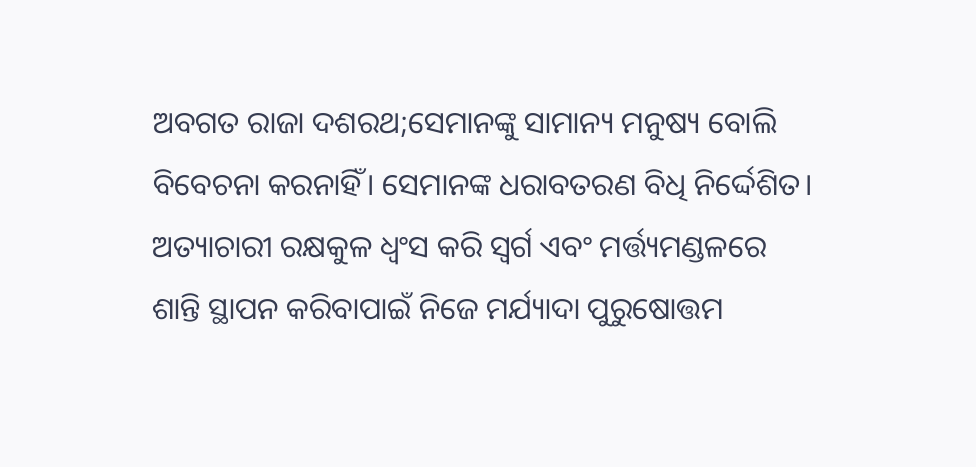ଅବଗତ ରାଜା ଦଶରଥ;ସେମାନଙ୍କୁ ସାମାନ୍ୟ ମନୁଷ୍ୟ ବୋଲି ବିବେଚନା କରନାହିଁ। ସେମାନଙ୍କ ଧରାବତରଣ ବିଧି ନିର୍ଦ୍ଦେଶିତ। ଅତ୍ୟାଚାରୀ ରକ୍ଷକୁଳ ଧ୍ବଂସ କରି ସ୍ୱର୍ଗ ଏବଂ ମର୍ତ୍ତ୍ୟମଣ୍ଡଳରେ ଶାନ୍ତି ସ୍ଥାପନ କରିବାପାଇଁ ନିଜେ ମର୍ଯ୍ୟାଦା ପୁରୁଷୋତ୍ତମ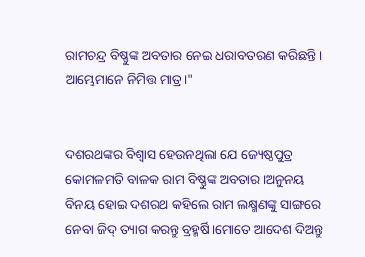ରାମଚନ୍ଦ୍ର ବିଷ୍ଣୁଙ୍କ ଅବତାର ନେଇ ଧରାବତରଣ କରିଛନ୍ତି। ଆମ୍ଭେମାନେ ନିମିତ୍ତ ମାତ୍ର।"


ଦଶରଥଙ୍କର ବିଶ୍ବାସ ହେଉନଥିଲା ଯେ ଜ୍ୟେଷ୍ଠପୁତ୍ର କୋମଳମତି ବାଳକ ରାମ ବିଷ୍ଣୁଙ୍କ ଅବତାର।ଅନୁନୟ ବିନୟ ହୋଇ ଦଶରଥ କହିଲେ ରାମ ଲକ୍ଷ୍ମଣଙ୍କୁ ସାଙ୍ଗରେ ନେବା ଜିଦ୍ ତ୍ୟାଗ କରନ୍ତୁ ବ୍ରହ୍ମର୍ଷି।ମୋତେ ଆଦେଶ ଦିଅନ୍ତୁ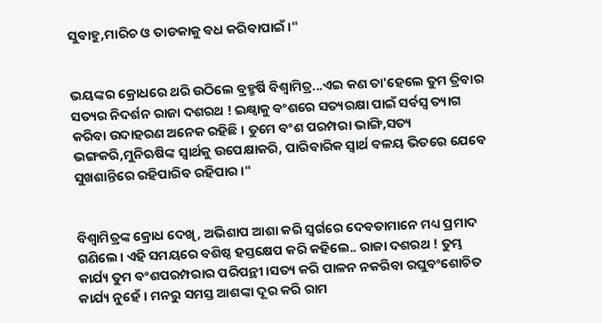ସୁବାହୁ,ମାରିଚ ଓ ତାଡକାକୁ ବଧ କରିବାପାଇଁ।"


ଭୟଙ୍କର କ୍ରୋଧରେ ଥରି ଉଠିଲେ ବ୍ରହ୍ମର୍ଷି ବିଶ୍ଵାମିତ୍ର...ଏଇ କଣ ତା'ହେଲେ ତୁମ ତ୍ରିବାର ସତ୍ୟର ନିଦର୍ଶନ ରାଜା ଦଶରଥ ! ଇକ୍ଷ୍ବାକୁ ବଂଶରେ ସତ୍ୟରକ୍ଷା ପାଇଁ ସର୍ବସ୍ବ ତ୍ୟାଗ କରିବା ଉଦାହରଣ ଅନେକ ରହିଛି। ତୁମେ ବଂଶ ପରମ୍ପରା ଭାଙ୍ଗି,ସତ୍ୟ ଭଙ୍ଗକରି,ମୁନିଋଷିଙ୍କ ସ୍ୱାର୍ଥକୁ ଉପେକ୍ଷାକରି, ପାରିବାରିକ ସ୍ବାର୍ଥ ବଳୟ ଭିତରେ ଯେବେ ସୁଖଶାନ୍ତିରେ ରହିପାରିବ ରହିପାର।"


ବିଶ୍ଵାମିତ୍ରଙ୍କ କ୍ରୋଧ ଦେଖି, ଅଭିଶାପ ଆଶା କରି ସ୍ବର୍ଗରେ ଦେବତାମାନେ ମଧ୍ୟ ପ୍ରମାଦ ଗଣିଲେ। ଏହି ସମୟରେ ବଶିଷ୍ଠ ହସ୍ତକ୍ଷେପ କରି କହିଲେ.. ରାଜା ଦଶରଥ ! ତୁମ୍ଭ କାର୍ଯ୍ୟ ତୁମ ବଂଶପରମ୍ପରାର ପରିପନ୍ଥୀ।ସତ୍ୟ କରି ପାଳନ ନକରିବା ରଘୁବଂଶୋଚିତ କାର୍ଯ୍ୟ ନୁହେଁ। ମନରୁ ସମସ୍ତ ଆଶଙ୍କା ଦୂର କରି ରାମ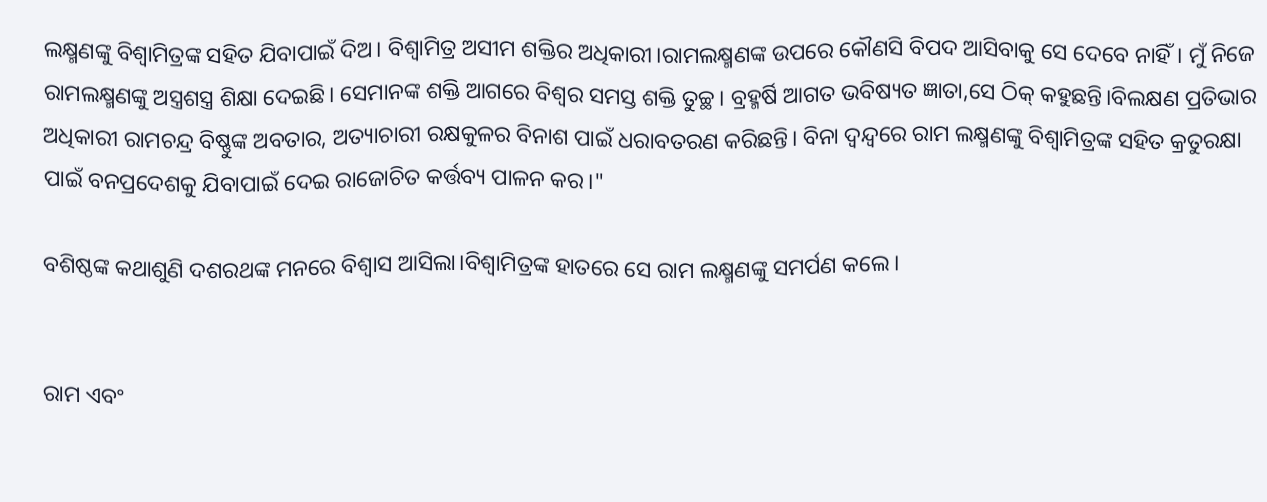ଲକ୍ଷ୍ମଣଙ୍କୁ ବିଶ୍ଵାମିତ୍ରଙ୍କ ସହିତ ଯିବାପାଇଁ ଦିଅ। ବିଶ୍ଵାମିତ୍ର ଅସୀମ ଶକ୍ତିର ଅଧିକାରୀ।ରାମଲକ୍ଷ୍ମଣଙ୍କ ଉପରେ କୌଣସି ବିପଦ ଆସିବାକୁ ସେ ଦେବେ ନାହିଁ। ମୁଁ ନିଜେ ରାମଲକ୍ଷ୍ମଣଙ୍କୁ ଅସ୍ତ୍ରଶସ୍ତ୍ର ଶିକ୍ଷା ଦେଇଛି। ସେମାନଙ୍କ ଶକ୍ତି ଆଗରେ ବିଶ୍ବର ସମସ୍ତ ଶକ୍ତି ତୁଚ୍ଛ। ବ୍ରହ୍ମର୍ଷି ଆଗତ ଭବିଷ୍ୟତ ଜ୍ଞାତା,ସେ ଠିକ୍ କହୁଛନ୍ତି।ବିଲକ୍ଷଣ ପ୍ରତିଭାର ଅଧିକାରୀ ରାମଚନ୍ଦ୍ର ବିଷ୍ଣୁଙ୍କ ଅବତାର, ଅତ୍ୟାଚାରୀ ରକ୍ଷକୁଳର ବିନାଶ ପାଇଁ ଧରାବତରଣ କରିଛନ୍ତି। ବିନା ଦ୍ବନ୍ଦ୍ବରେ ରାମ ଲକ୍ଷ୍ମଣଙ୍କୁ ବିଶ୍ଵାମିତ୍ରଙ୍କ ସହିତ କ୍ରତୁରକ୍ଷା ପାଇଁ ବନପ୍ରଦେଶକୁ ଯିବାପାଇଁ ଦେଇ ରାଜୋଚିତ କର୍ତ୍ତବ୍ୟ ପାଳନ କର।"

ବଶିଷ୍ଠଙ୍କ କଥାଶୁଣି ଦଶରଥଙ୍କ ମନରେ ବିଶ୍ବାସ ଆସିଲା।ବିଶ୍ବାମିତ୍ରଙ୍କ ହାତରେ ସେ ରାମ ଲକ୍ଷ୍ମଣଙ୍କୁ ସମର୍ପଣ କଲେ।


ରାମ ଏବଂ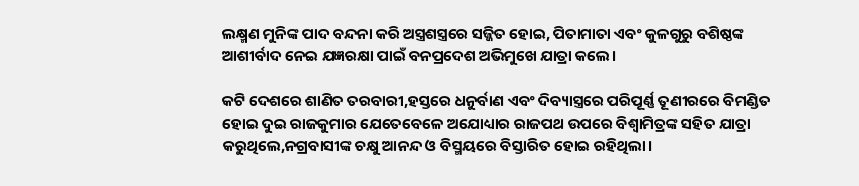ଲକ୍ଷ୍ମଣ ମୁନିଙ୍କ ପାଦ ବନ୍ଦନା କରି ଅସ୍ତ୍ରଶସ୍ତ୍ରରେ ସଜ୍ଜିତ ହୋଇ, ପିତାମାତା ଏବଂ କୁଳଗୁରୁ ବଶିଷ୍ଠଙ୍କ ଆଶୀର୍ବାଦ ନେଇ ଯଜ୍ଞରକ୍ଷା ପାଇଁ ବନପ୍ରଦେଶ ଅଭିମୁଖେ ଯାତ୍ରା କଲେ।

କଟି ଦେଶରେ ଶାଣିତ ତରବାରୀ,ହସ୍ତରେ ଧନୁର୍ବାଣ ଏବଂ ଦିବ୍ୟାସ୍ତ୍ରରେ ପରିପୂର୍ଣ୍ଣ ତୂଣୀରରେ ବିମଣ୍ଡିତ ହୋଇ ଦୁଇ ରାଜକୁମାର ଯେତେବେଳେ ଅଯୋଧ୍ୟାର ରାଜପଥ ଉପରେ ବିଶ୍ବାମିତ୍ରଙ୍କ ସହିତ ଯାତ୍ରା କରୁଥିଲେ,ନଗ୍ରବାସୀଙ୍କ ଚକ୍ଷୁ ଆନନ୍ଦ ଓ ବିସ୍ମୟରେ ବିସ୍ତାରିତ ହୋଇ ରହିଥିଲା।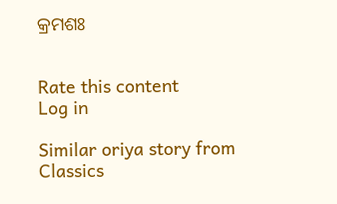କ୍ରମଶଃ


Rate this content
Log in

Similar oriya story from Classics